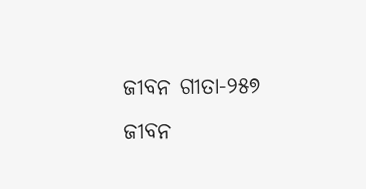ଜୀବନ ଗୀତା-୨୫୭
ଜୀବନ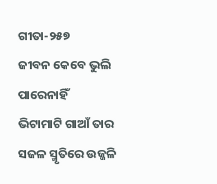ଗୀତା-୨୫୭
ଜୀବନ କେବେ ଭୁଲି ପାରେନାହିଁ
ଭିଟାମାଟି ଗାଆଁ ତାର
ସଜଳ ସ୍ମୃତିରେ ଉଜ୍ଜଳି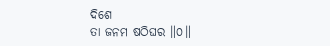ଦିଶେ
ତା ଜନମ ଷଠିଘର ॥୦॥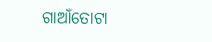ଗାଆଁତୋଟା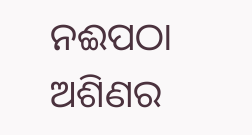ନଈପଠା
ଅଶିଣର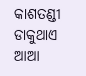କାଶତଣ୍ଡୀ
ଡାକୁଥାଏ ଆଆ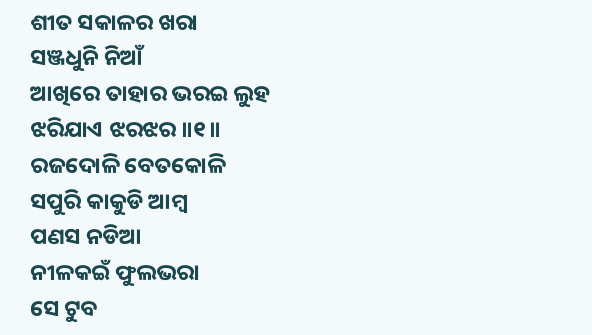ଶୀତ ସକାଳର ଖରା
ସଞ୍ଜଧୁନି ନିଆଁ
ଆଖିରେ ତାହାର ଭରଇ ଲୁହ
ଝରିଯାଏ ଝରଝର ॥୧॥
ରଜଦୋଳି ବେତକୋଳି
ସପୁରି କାକୁଡି ଆମ୍ବ
ପଣସ ନଡିଆ
ନୀଳକଇଁ ଫୁଲଭରା
ସେ ଟୁବ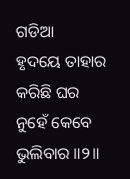ଗଡିଆ
ହୃଦୟେ ତାହାର କରିଛି ଘର
ନୁହେଁ କେବେ ଭୁଲିବାର ॥୨॥